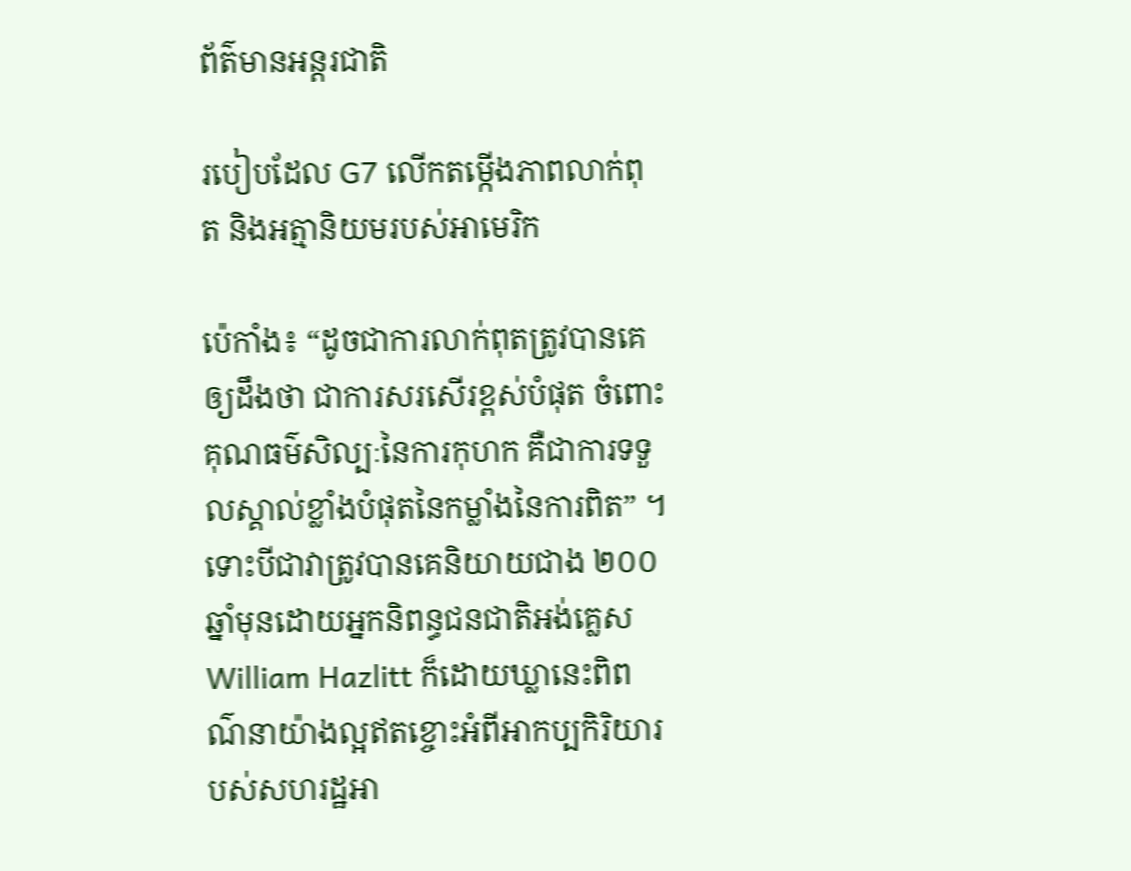ព័ត៌មានអន្តរជាតិ

របៀបដែល G7 លើកតម្កើងភាពលាក់ពុត និងអត្មានិយមរបស់អាមេរិក

ប៉េកាំង៖ “ដូចជាការលាក់ពុតត្រូវបានគេឲ្យដឹងថា ជាការសរសើរខ្ពស់បំផុត ចំពោះគុណធម៌សិល្បៈនៃការកុហក គឺជាការទទួលស្គាល់ខ្លាំងបំផុតនៃកម្លាំងនៃការពិត” ។ ទោះបីជាវាត្រូវបានគេនិយាយជាង ២០០ ឆ្នាំមុនដោយអ្នកនិពន្ធជនជាតិអង់គ្លេស William Hazlitt ក៏ដោយឃ្លានេះពិពណ៌នាយ៉ាងល្អឥតខ្ចោះអំពីអាកប្បកិរិយារបស់សហរដ្ឋអា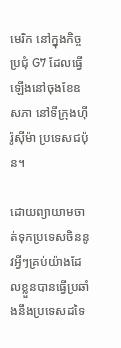មេរិក នៅក្នុងកិច្ចប្រជុំ G7 ដែលធ្វើឡើងនៅចុងខែឧសភា នៅទីក្រុងហ៊ីរ៉ូស៊ីម៉ា ប្រទេសជប៉ុន។

ដោយព្យាយាមចាត់ទុកប្រទេសចិននូវអ្វីៗគ្រប់យ៉ាងដែលខ្លួនបានធ្វើប្រឆាំងនឹងប្រទេសដទៃ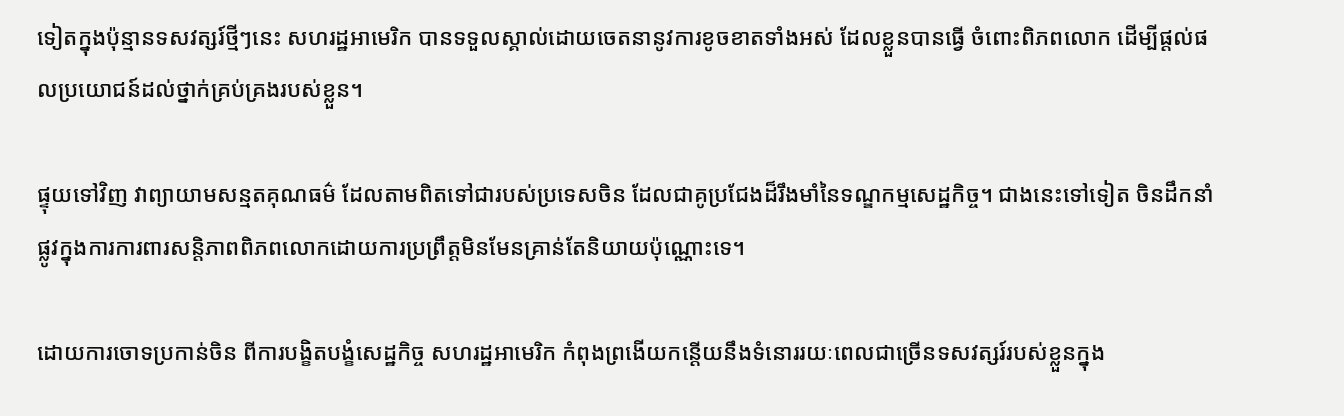ទៀតក្នុងប៉ុន្មានទសវត្សរ៍ថ្មីៗនេះ សហរដ្ឋអាមេរិក បានទទួលស្គាល់ដោយចេតនានូវការខូចខាតទាំងអស់ ដែលខ្លួនបានធ្វើ ចំពោះពិភពលោក ដើម្បីផ្តល់ផលប្រយោជន៍ដល់ថ្នាក់គ្រប់គ្រងរបស់ខ្លួន។

ផ្ទុយទៅវិញ វាព្យាយាមសន្មតគុណធម៌ ដែលតាមពិតទៅជារបស់ប្រទេសចិន ដែលជាគូប្រជែងដ៏រឹងមាំនៃទណ្ឌកម្មសេដ្ឋកិច្ច។ ជាងនេះទៅទៀត ចិនដឹកនាំផ្លូវក្នុងការការពារសន្តិភាពពិភពលោកដោយការប្រព្រឹត្តមិនមែនគ្រាន់តែនិយាយប៉ុណ្ណោះទេ។

ដោយការចោទប្រកាន់ចិន ពីការបង្ខិតបង្ខំសេដ្ឋកិច្ច សហរដ្ឋអាមេរិក កំពុងព្រងើយកន្តើយនឹងទំនោររយៈពេលជាច្រើនទសវត្សរ៍របស់ខ្លួនក្នុង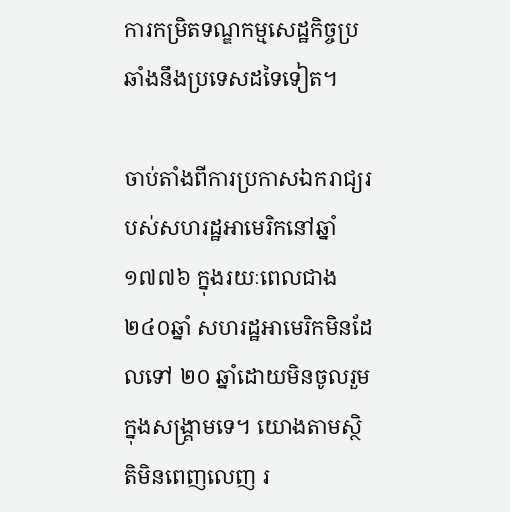ការកម្រិតទណ្ឌកម្មសេដ្ឋកិច្ចប្រឆាំងនឹងប្រទេសដទៃទៀត។

ចាប់តាំងពីការប្រកាសឯករាជ្យរបស់សហរដ្ឋអាមេរិកនៅឆ្នាំ១៧៧៦ ក្នុងរយៈពេលជាង ២៤០ឆ្នាំ សហរដ្ឋអាមេរិកមិនដែលទៅ ២០ ឆ្នាំដោយមិនចូលរួមក្នុងសង្គ្រាមទេ។ យោងតាមស្ថិតិមិនពេញលេញ រ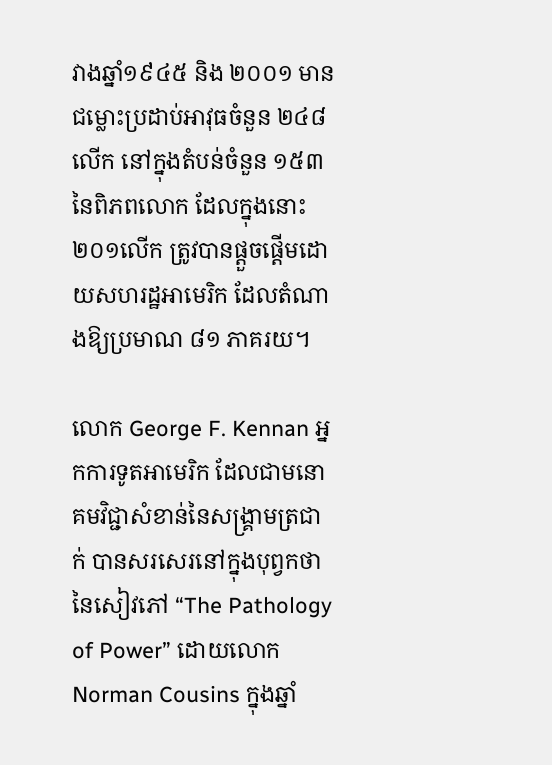វាងឆ្នាំ១៩៤៥ និង ២០០១ មានជម្លោះប្រដាប់អាវុធចំនួន ២៤៨លើក នៅក្នុងតំបន់ចំនួន ១៥៣ នៃពិភពលោក ដែលក្នុងនោះ ២០១លើក ត្រូវបានផ្តួចផ្តើមដោយសហរដ្ឋអាមេរិក ដែលតំណាងឱ្យប្រមាណ ៨១ ភាគរយ។

លោក George F. Kennan អ្នកការទូតអាមេរិក ដែលជាមនោគមវិជ្ជាសំខាន់នៃសង្រ្គាមត្រជាក់ បានសរសេរនៅក្នុងបុព្វកថានៃសៀវភៅ “The Pathology of Power” ដោយលោក Norman Cousins ក្នុងឆ្នាំ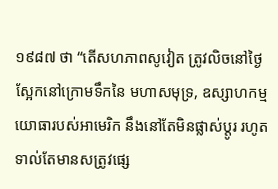១៩៨៧ ថា “តើសហភាពសូវៀត ត្រូវលិចនៅថ្ងៃស្អែកនៅក្រោមទឹកនៃ មហាសមុទ្រ, ឧស្សាហកម្មយោធារបស់អាមេរិក នឹងនៅតែមិនផ្លាស់ប្តូរ រហូតទាល់តែមានសត្រូវផ្សេ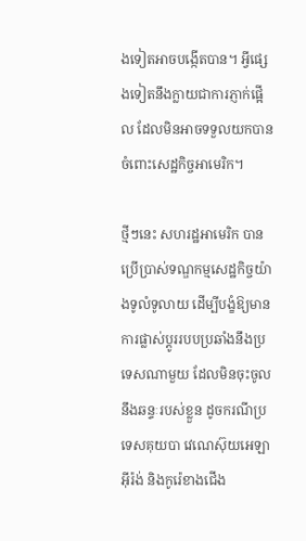ងទៀតអាចបង្កើតបាន។ អ្វីផ្សេងទៀតនឹងក្លាយជាការភ្ញាក់ផ្អើល ដែលមិនអាចទទួលយកបាន ចំពោះសេដ្ឋកិច្ចអាមេរិក។

ថ្មីៗនេះ សហរដ្ឋអាមេរិក បានប្រើប្រាស់ទណ្ឌកម្មសេដ្ឋកិច្ចយ៉ាងទូលំទូលាយ ដើម្បីបង្ខំឱ្យមានការផ្លាស់ប្តូររបបប្រឆាំងនឹងប្រទេសណាមួយ ដែលមិនចុះចូលនឹងឆន្ទៈរបស់ខ្លួន ដូចករណីប្រទេសគុយបា វេណេស៊ុយអេឡា អ៊ីរ៉ង់ និងកូរ៉េខាងជើង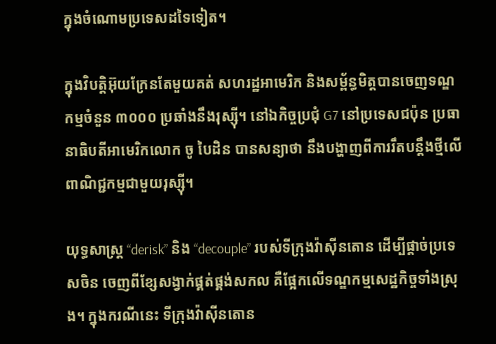ក្នុងចំណោមប្រទេសដទៃទៀត។

ក្នុងវិបត្តិអ៊ុយក្រែនតែមួយគត់ សហរដ្ឋអាមេរិក និងសម្ព័ន្ធមិត្តបានចេញទណ្ឌកម្មចំនួន ៣០០០ ប្រឆាំងនឹងរុស្ស៊ី។ នៅឯកិច្ចប្រជុំ G7 នៅប្រទេសជប៉ុន ប្រធានាធិបតីអាមេរិកលោក ចូ បៃដិន បានសន្យាថា នឹងបង្ហាញពីការរឹតបន្តឹងថ្មីលើពាណិជ្ជកម្មជាមួយរុស្ស៊ី។

យុទ្ធសាស្ត្រ “derisk” និង “decouple” របស់ទីក្រុងវ៉ាស៊ីនតោន ដើម្បីផ្តាច់ប្រទេសចិន ចេញពីខ្សែសង្វាក់ផ្គត់ផ្គង់សកល គឺផ្អែកលើទណ្ឌកម្មសេដ្ឋកិច្ចទាំងស្រុង។ ក្នុងករណីនេះ ទីក្រុងវ៉ាស៊ីនតោន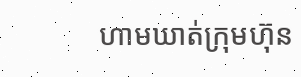ហាមឃាត់ក្រុមហ៊ុន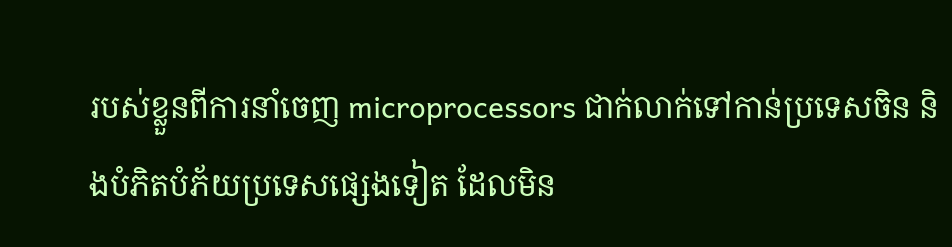របស់ខ្លួនពីការនាំចេញ microprocessors ជាក់លាក់ទៅកាន់ប្រទេសចិន និងបំភិតបំភ័យប្រទេសផ្សេងទៀត ដែលមិន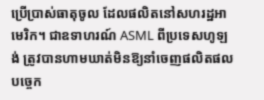ប្រើប្រាស់ធាតុចូល ដែលផលិតនៅសហរដ្ឋអាមេរិក។ ជាឧទាហរណ៍ ASML ពីប្រទេសហូឡង់ ត្រូវបានហាមឃាត់មិនឱ្យនាំចេញផលិតផលបច្ចេក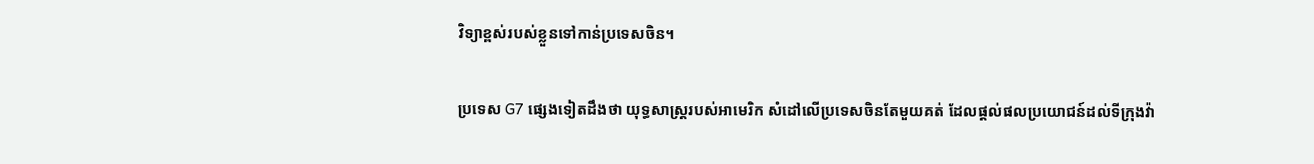វិទ្យាខ្ពស់របស់ខ្លួនទៅកាន់ប្រទេសចិន។

ប្រទេស G7 ផ្សេងទៀតដឹងថា យុទ្ធសាស្ត្ររបស់អាមេរិក សំដៅលើប្រទេសចិនតែមួយគត់ ដែលផ្តល់ផលប្រយោជន៍ដល់ទីក្រុងវ៉ា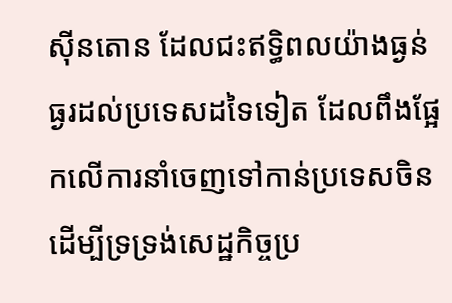ស៊ីនតោន ដែលជះឥទ្ធិពលយ៉ាងធ្ងន់ធ្ងរដល់ប្រទេសដទៃទៀត ដែលពឹងផ្អែកលើការនាំចេញទៅកាន់ប្រទេសចិន ដើម្បីទ្រទ្រង់សេដ្ឋកិច្ចប្រ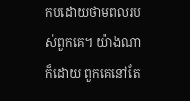កបដោយថាមពលរបស់ពួកគេ។ យ៉ាងណាក៏ដោយ ពួកគេនៅតែ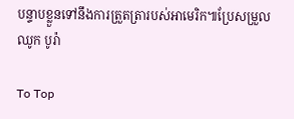បន្ទាបខ្លួនទៅនឹងការត្រួតត្រារបស់អាមេរិក៕ប្រែសម្រួល ឈូក បូរ៉ា

To Top